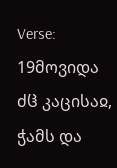Verse: 19მოვიდა ძჱ კაცისაჲ, ჭამს და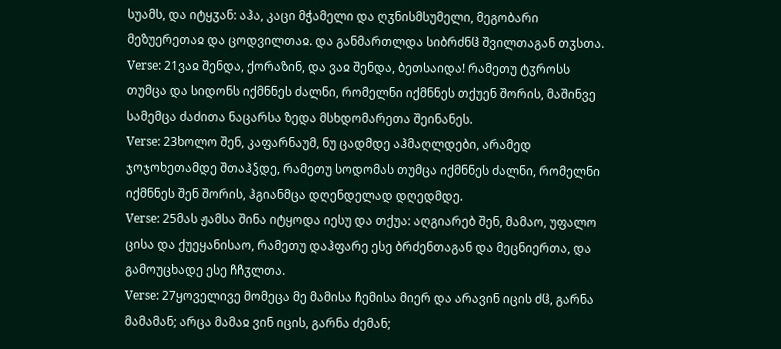სუამს, და იტყჳან: აჰა, კაცი მჭამელი და ღჳნისმსუმელი, მეგობარი მეზუერეთაჲ და ცოდვილთაჲ. და განმართლდა სიბრძნჱ შვილთაგან თჳსთა.
Verse: 21ვაჲ შენდა, ქორაზინ, და ვაჲ შენდა, ბეთსაიდა! რამეთუ ტჳროსს თუმცა და სიდონს იქმნნეს ძალნი, რომელნი იქმნნეს თქუენ შორის, მაშინვე სამემცა ძაძითა ნაცარსა ზედა მსხდომარეთა შეინანეს.
Verse: 23ხოლო შენ, კაფარნაუმ, ნუ ცადმდე აჰმაღლდები, არამედ ჯოჯოხეთამდე შთაჰჴდე, რამეთუ სოდომას თუმცა იქმნნეს ძალნი, რომელნი იქმნნეს შენ შორის, ჰგიანმცა დღენდელად დღედმდე.
Verse: 25მას ჟამსა შინა იტყოდა იესუ და თქუა: აღგიარებ შენ, მამაო, უფალო ცისა და ქუეყანისაო, რამეთუ დაჰფარე ესე ბრძენთაგან და მეცნიერთა, და გამოუცხადე ესე ჩჩჳლთა.
Verse: 27ყოველივე მომეცა მე მამისა ჩემისა მიერ და არავინ იცის ძჱ, გარნა მამამან; არცა მამაჲ ვინ იცის, გარნა ძემან;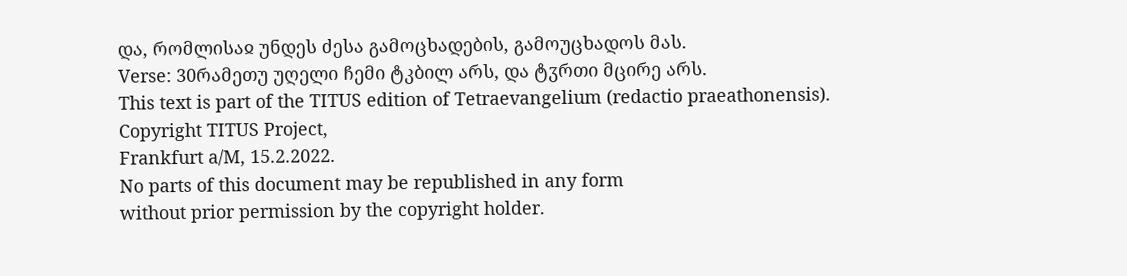და, რომლისაჲ უნდეს ძესა გამოცხადების, გამოუცხადოს მას.
Verse: 30რამეთუ უღელი ჩემი ტკბილ არს, და ტჳრთი მცირე არს.
This text is part of the TITUS edition of Tetraevangelium (redactio praeathonensis).
Copyright TITUS Project,
Frankfurt a/M, 15.2.2022.
No parts of this document may be republished in any form
without prior permission by the copyright holder.